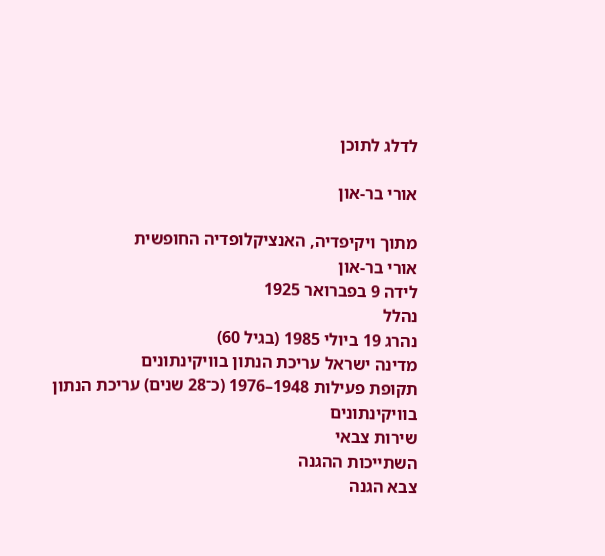לדלג לתוכן

אורי בר-און

מתוך ויקיפדיה, האנציקלופדיה החופשית
אורי בר-און
לידה 9 בפברואר 1925
נהלל
נהרג 19 ביולי 1985 (בגיל 60)
מדינה ישראל עריכת הנתון בוויקינתונים
תקופת פעילות 1948–1976 (כ־28 שנים) עריכת הנתון בוויקינתונים
שירות צבאי
השתייכות ההגנה
צבא הגנה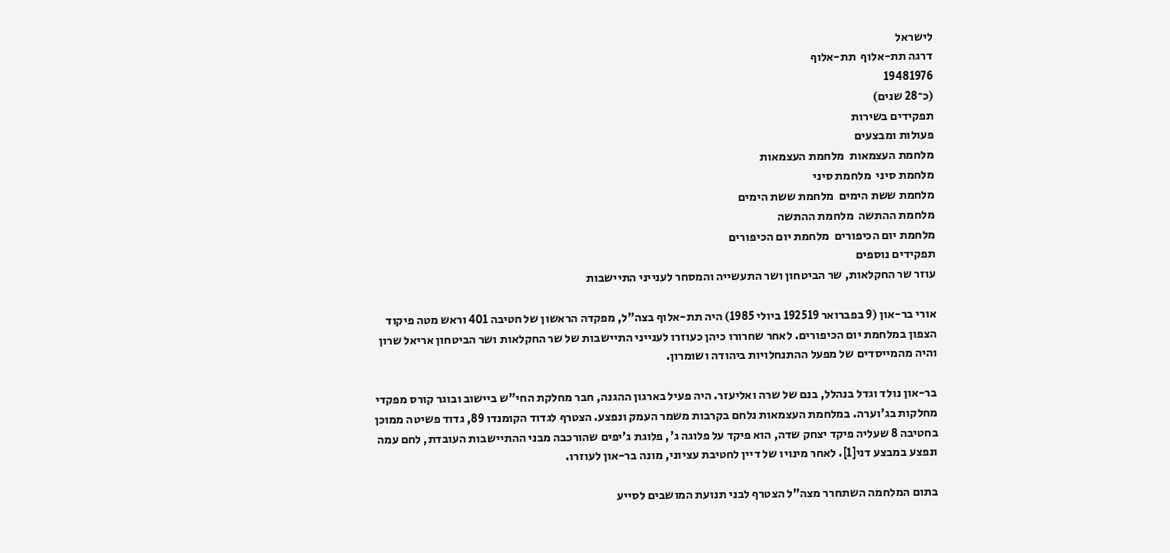לישראל
דרגה תת-אלוף  תת-אלוף
19481976
(כ־28 שנים)
תפקידים בשירות
פעולות ומבצעים
מלחמת העצמאות  מלחמת העצמאות
מלחמת סיני  מלחמת סיני
מלחמת ששת הימים  מלחמת ששת הימים
מלחמת ההתשה  מלחמת ההתשה
מלחמת יום הכיפורים  מלחמת יום הכיפורים
תפקידים נוספים
עוזר שר החקלאות, שר הביטחון ושר התעשייה והמסחר לענייני התיישבות

אורי בר-און (9 בפברואר 192519 ביולי 1985) היה תת-אלוף בצה"ל, מפקדה הראשון של חטיבה 401 וראש מטה פיקוד הצפון במלחמת יום הכיפורים. לאחר שחרורו כיהן כעוזרו לענייני התיישבות של שר החקלאות ושר הביטחון אריאל שרון והיה מהמייסדים של מפעל ההתנחלויות ביהודה ושומרון.

בר-און נולד וגדל בנהלל, בנם של שרה ואליעזר. היה פעיל בארגון ההגנה, חבר מחלקת החי"ש ביישוב ובוגר קורס מפקדי מחלקות בג'וערה. במלחמת העצמאות נלחם בקרבות משמר העמק ונפצע. הצטרף לגדוד הקומנדו 89, גדוד פשיטה ממוכן בחטיבה 8 שעליה פיקד יצחק שדה, הוא פיקד על פלוגה ג', פלוגת ג'יפים שהורכבה מבני ההתיישבות העובדת, לחם עמה ונפצע במבצע דני[1]. לאחר מינויו של דיין לחטיבת עציוני, מונה בר-און לעוזרו.

בתום המלחמה השתחרר מצה"ל הצטרף לבני תנועת המושבים לסייע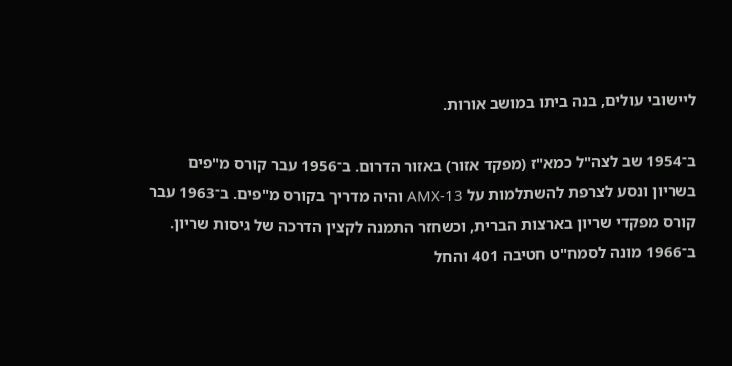ליישובי עולים, בנה ביתו במושב אורות.

ב־1954 שב לצה"ל כמא"ז (מפקד אזור) באזור הדרום. ב־1956 עבר קורס מ"פים בשריון ונסע לצרפת להשתלמות על AMX-13 והיה מדריך בקורס מ"פים. ב־1963 עבר קורס מפקדי שריון בארצות הברית, וכשחזר התמנה לקצין הדרכה של גיסות שריון. ב־1966 מונה לסמח"ט חטיבה 401 והחל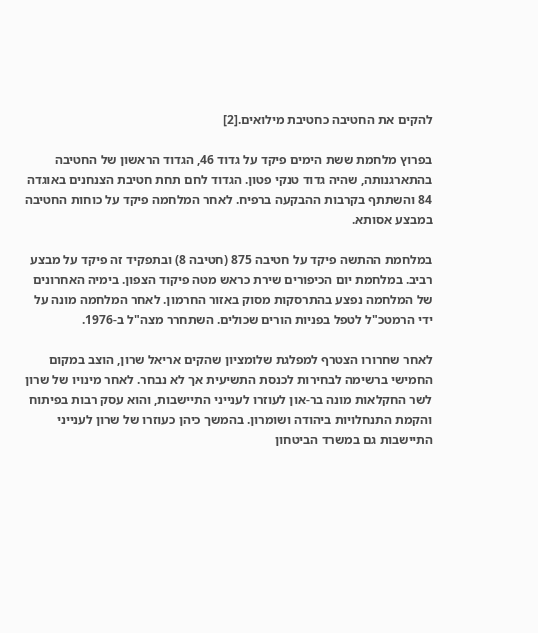להקים את החטיבה כחטיבת מילואים.[2]

בפרוץ מלחמת ששת הימים פיקד על גדוד 46, הגדוד הראשון של החטיבה בהתארגנותה, שהיה גדוד טנקי פטון. הגדוד לחם תחת חטיבת הצנחנים באוגדה 84 והשתתף בקרבות ההבקעה ברפיח. לאחר המלחמה פיקד על כוחות החטיבה במבצע אסותא.

במלחמת ההתשה פיקד על חטיבה 875 (חטיבה 8) ובתפקיד זה פיקד על מבצע רביב. במלחמת יום הכיפורים שירת כראש מטה פיקוד הצפון. בימיה האחרונים של המלחמה נפצע בהתרסקות מסוק באזור החרמון. לאחר המלחמה מונה על ידי הרמטכ"ל לטפל בפניות הורים שכולים. השתחרר מצה"ל ב-1976.

לאחר שחרורו הצטרף למפלגת שלומציון שהקים אריאל שרון, הוצב במקום החמישי ברשימה לבחירות לכנסת התשיעית אך לא נבחר. לאחר מינויו של שרון לשר החקלאות מונה בר-און לעוזרו לענייני התיישבות, והוא עסק רבות בפיתוח והקמת התנחלויות ביהודה ושומרון. בהמשך כיהן כעוזרו של שרון לענייני התיישבות גם במשרד הביטחון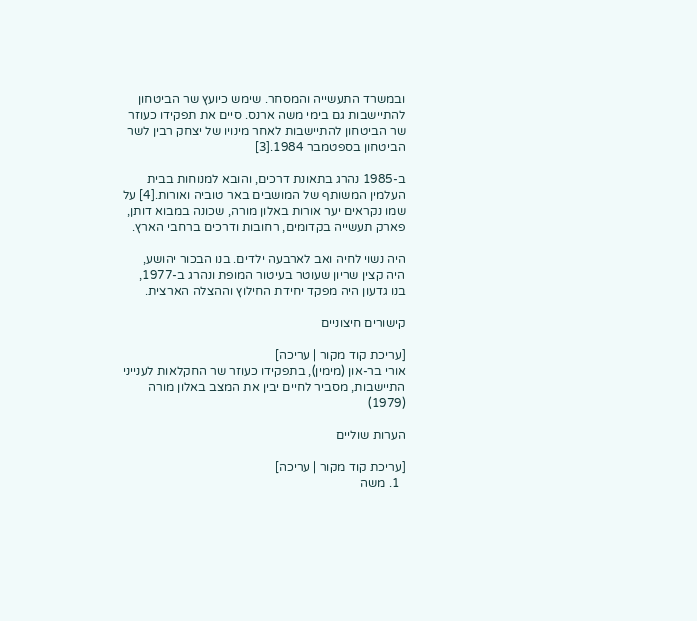ובמשרד התעשייה והמסחר. שימש כיועץ שר הביטחון להתיישבות גם בימי משה ארנס. סיים את תפקידו כעוזר שר הביטחון להתיישבות לאחר מינויו של יצחק רבין לשר הביטחון בספטמבר 1984.[3]

ב-1985 נהרג בתאונת דרכים, והובא למנוחות בבית העלמין המשותף של המושבים באר טוביה ואורות.[4] על שמו נקראים יער אורות באלון מורה, שכונה במבוא דותן, פארק תעשייה בקדומים, רחובות ודרכים ברחבי הארץ.

היה נשוי לחיה ואב לארבעה ילדים. בנו הבכור יהושע, היה קצין שריון שעוטר בעיטור המופת ונהרג ב-1977, בנו גדעון היה מפקד יחידת החילוץ וההצלה הארצית.

קישורים חיצוניים

[עריכת קוד מקור | עריכה]
אורי בר-און (מימין), בתפקידו כעוזר שר החקלאות לענייני התיישבות, מסביר לחיים יבין את המצב באלון מורה (1979)

הערות שוליים

[עריכת קוד מקור | עריכה]
  1. משה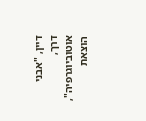דיין, "אבני דרך, אוטוביוגרפיה", הוצאת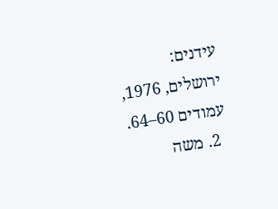עידנים: ירושלים, 1976, עמודים 60–64.
  2. משה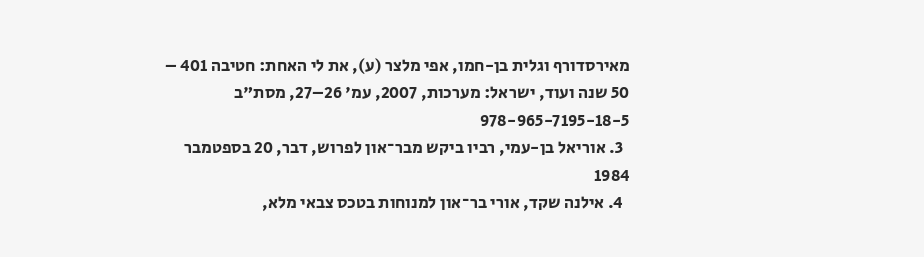מאירסדורף וגלית בן-חמו, אפי מלצר (ע), את לי האחת: חטיבה 401 – 50 שנה ועוד, ישראל: מערכות, 2007, עמ' 26–27, מסת"ב 978-965-7195-18-5
  3. אוריאל בן-עמי, רביו ביקש מבר־און לפרוש, דבר, 20 בספטמבר 1984
  4. אילנה שקד, אורי בר־און למנוחות בטכס צבאי מלא,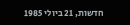חדשות, 21 ביולי 1985